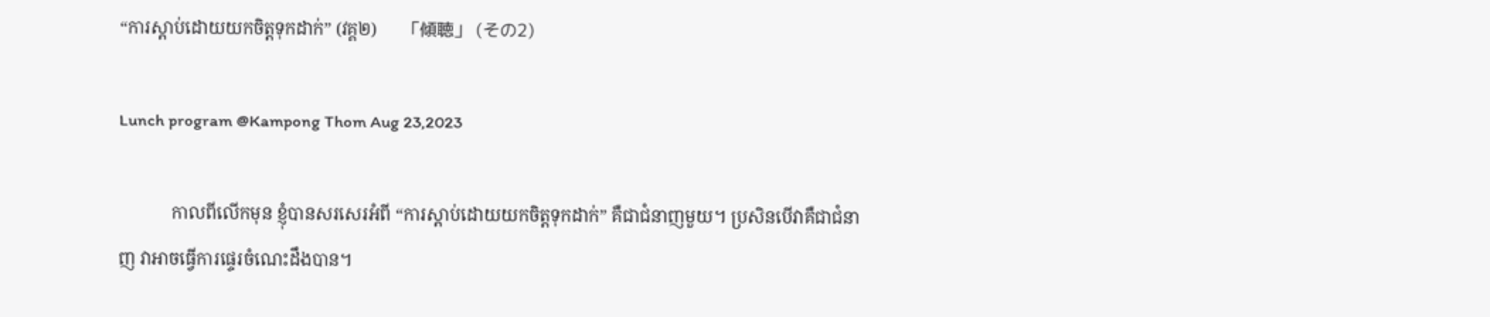“ការស្ដាប់ដោយយកចិត្តទុកដាក់” (វគ្គ២)      「傾聴」 (その2)

Lunch program @Kampong Thom Aug 23,2023

            កាលពីលើកមុន ខ្ញុំបានសរសេរអំពី “ការស្ដាប់ដោយយកចិត្តទុកដាក់” គឺជាជំនាញមួយ។ ប្រសិនបើវាគឺជាជំនាញ វាអាចធ្វើការផ្ទេរចំណេះដឹងបាន។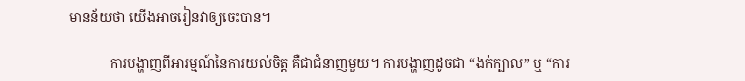មានន័យថា យើងអាចរៀនវាឲ្យចេះបាន។

            ការបង្ហាញពីអារម្មណ៍នៃការយល់ចិត្ត គឺជាជំនាញមួយ។ ការបង្ហាញដូចជា “ងក់ក្បាល” ឬ “ការ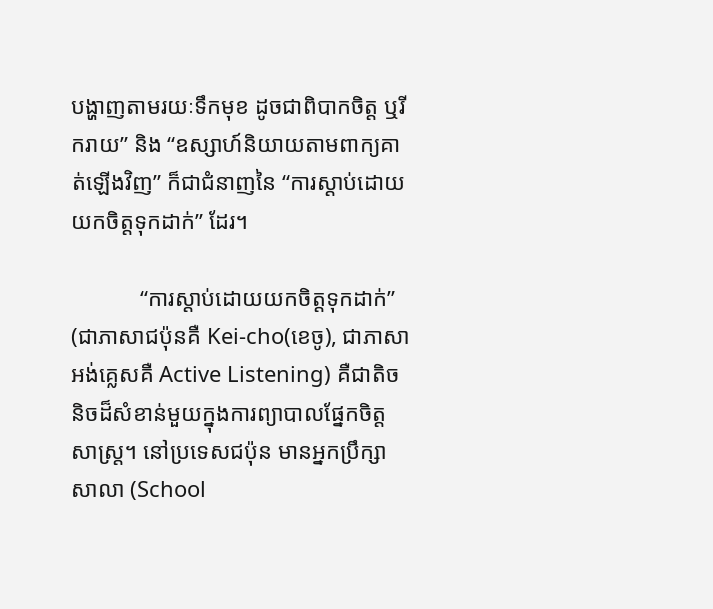បង្ហាញតាមរយៈទឹកមុខ ដូចជាពិបាកចិត្ត ឬរីករាយ” និង “ឧស្សាហ៍និយាយតាមពាក្យគាត់ឡើងវិញ” ក៏ជាជំនាញនៃ “ការស្ដាប់ដោយយកចិត្តទុកដាក់” ដែរ។

            “ការស្ដាប់ដោយយកចិត្តទុកដាក់” (ជាភាសាជប៉ុនគឺ Kei-cho(ខេចូ), ជាភាសាអង់គ្លេសគឺ Active Listening) គឺជាតិចនិចដ៏សំខាន់មួយក្នុងការព្យាបាលផ្នែកចិត្តសាស្រ្ត។ នៅប្រទេសជប៉ុន មានអ្នកប្រឹក្សាសាលា (School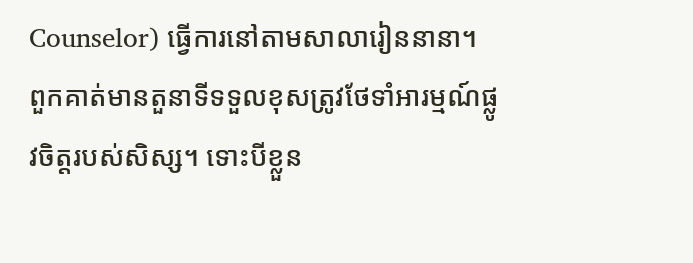Counselor) ធ្វើការនៅតាមសាលារៀននានា។ ពួកគាត់មានតួនាទីទទួលខុសត្រូវថែទាំអារម្មណ៍ផ្លូវចិត្តរបស់សិស្ស។ ទោះបីខ្លួន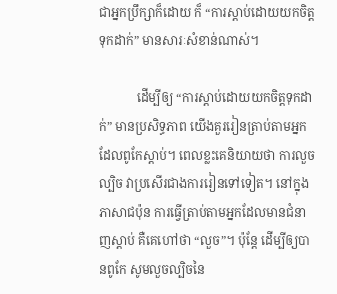ជាអ្នកប្រឹក្សាក៏ដោយ ក៏ “ការស្ដាប់ដោយយកចិត្តទុកដាក់” មានសារៈសំខាន់ណាស់។

            ដើម្បីឲ្យ “ការស្ដាប់ដោយយកចិត្តទុកដាក់” មានប្រសិទ្ធភាព យើងគួររៀនត្រាប់តាមអ្នកដែលពូកែស្ដាប់។ ពេលខ្លះគេនិយាយថា ការលួចល្បិច វាប្រសើរជាងការរៀនទៅទៀត។ នៅក្នុងភាសាជប៉ុន ការធ្វើត្រាប់តាមអ្នកដែលមានជំនាញស្ដាប់ គឺគេហៅថា “លួច”។ ប៉ុន្តែ ដើម្បីឲ្យបានពូកែ សូមលួចល្បិចនៃ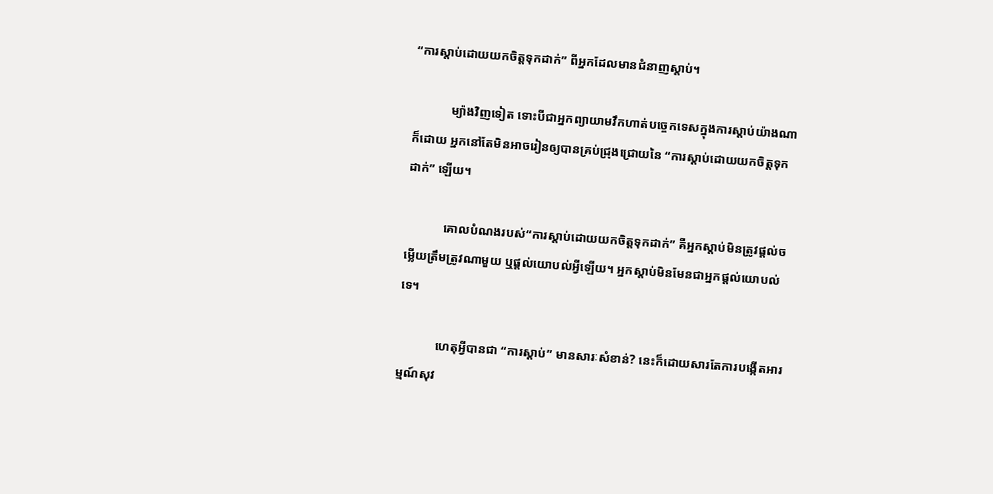“ការស្ដាប់ដោយយកចិត្តទុកដាក់” ពីអ្នកដែលមានជំនាញស្ដាប់។

            ម្យ៉ាងវិញទៀត ទោះបីជាអ្នកព្យាយាមវឹកហាត់បច្ចេកទេសក្នុងការស្ដាប់យ៉ាងណាក៏ដោយ អ្នកនៅតែមិនអាចរៀនឲ្យបានគ្រប់ជ្រុងជ្រោយនៃ “ការស្ដាប់ដោយយកចិត្តទុកដាក់” ឡើយ។

            គោលបំណងរបស់“ការស្ដាប់ដោយយកចិត្តទុកដាក់” គឺអ្នកស្ដាប់មិនត្រូវផ្ដល់ចម្លើយត្រឹមត្រូវណាមួយ ឬផ្ដល់យោបល់អ្វីឡើយ។ អ្នកស្ដាប់មិនមែនជាអ្នកផ្ដល់យោបល់ទេ។

            ហេតុអ្វីបានជា “ការស្ដាប់” មានសារៈសំខាន់? នេះក៏ដោយសារតែការបង្កើតអារម្មណ៍សុវ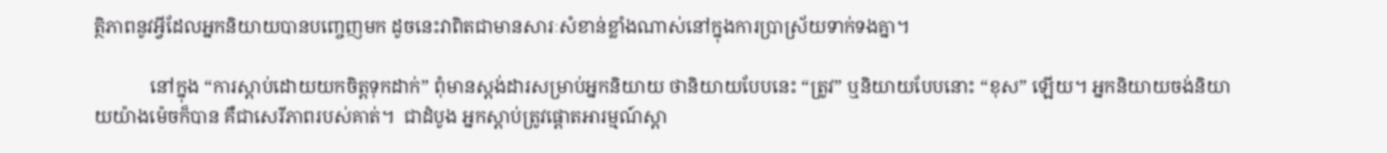ត្ថិភាពនូវអ្វីដែលអ្នកនិយាយបានបញ្ចេញមក ដូចនេះវាពិតជាមានសារៈសំខាន់ខ្លាំងណាស់នៅក្នុងការប្រាស្រ័យទាក់ទងគ្នា។

            នៅក្នុង “ការស្ដាប់ដោយយកចិត្តទុកដាក់” ពុំមានស្ដង់ដារសម្រាប់អ្នកនិយាយ ថានិយាយបែបនេះ “ត្រូវ” ឬនិយាយបែបនោះ “ខុស” ឡើយ។ អ្នកនិយាយចង់និយាយយ៉ាងម៉េចក៏បាន គឺជាសេរីភាពរបស់គាត់។  ជាដំបូង អ្នកស្ដាប់ត្រូវផ្ដោតអារម្មណ៍ស្ដា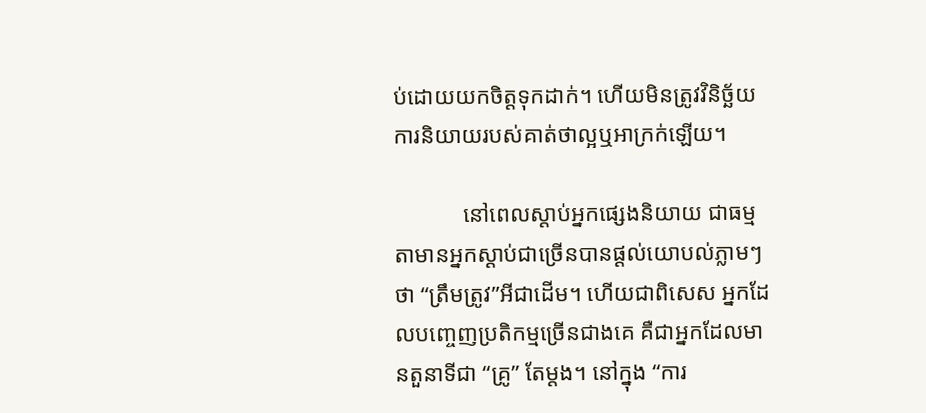ប់ដោយយកចិត្តទុកដាក់។ ហើយមិនត្រូវវិនិច្ឆ័យការនិយាយរបស់គាត់ថាល្អឬអាក្រក់ឡើយ។

            នៅពេលស្ដាប់អ្នកផ្សេងនិយាយ ជាធម្មតាមានអ្នកស្ដាប់ជាច្រើនបានផ្ដល់យោបល់ភ្លាមៗថា “ត្រឹមត្រូវ”អីជាដើម។ ហើយជាពិសេស អ្នកដែលបញ្ចេញប្រតិកម្មច្រើនជាងគេ គឺជាអ្នកដែលមានតួនាទីជា “គ្រូ” តែម្ដង។ នៅក្នុង “ការ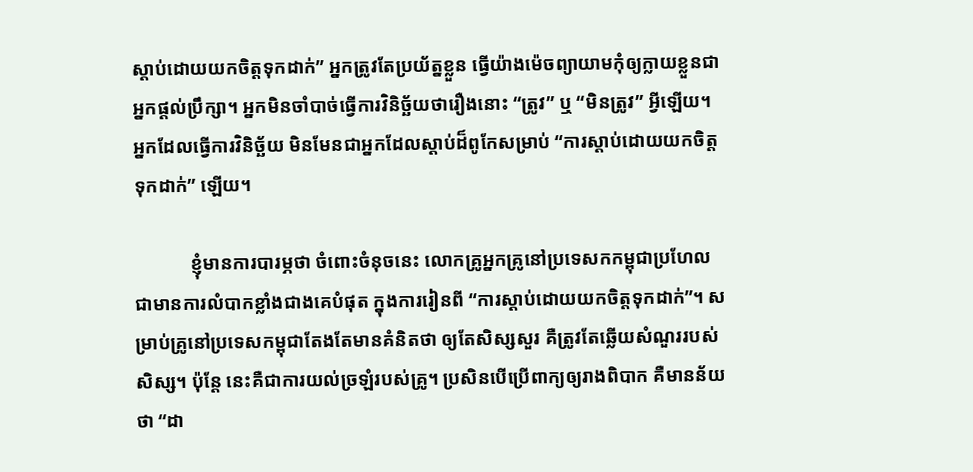ស្ដាប់ដោយយកចិត្តទុកដាក់” អ្នកត្រូវតែប្រយ័ត្នខ្លួន ធ្វើយ៉ាងម៉េចព្យាយាមកុំឲ្យក្លាយខ្លួនជាអ្នកផ្ដល់ប្រឹក្សា។ អ្នកមិនចាំបាច់ធ្វើការវិនិច្ឆ័យថារឿងនោះ “ត្រូវ” ឬ “មិនត្រូវ” អ្វីឡើយ។ អ្នកដែលធ្វើការវិនិច្ឆ័យ មិនមែនជាអ្នកដែលស្ដាប់ដ៏ពូកែសម្រាប់ “ការស្ដាប់ដោយយកចិត្តទុកដាក់” ឡើយ។

            ខ្ញុំមានការបារម្ភថា ចំពោះចំនុចនេះ លោកគ្រូអ្នកគ្រូនៅប្រទេសកកម្ពុជាប្រហែលជាមានការលំបាកខ្លាំងជាងគេបំផុត ក្នុងការរៀនពី “ការស្ដាប់ដោយយកចិត្តទុកដាក់”។ សម្រាប់គ្រូនៅប្រទេសកម្ពុជាតែងតែមានគំនិតថា ឲ្យតែសិស្សសួរ គឺត្រូវតែឆ្លើយសំណួររបស់សិស្ស។ ប៉ុន្តែ នេះគឺជាការយល់ច្រឡំរបស់គ្រូ។ ប្រសិនបើប្រើពាក្យឲ្យរាងពិបាក គឺមានន័យថា “ដា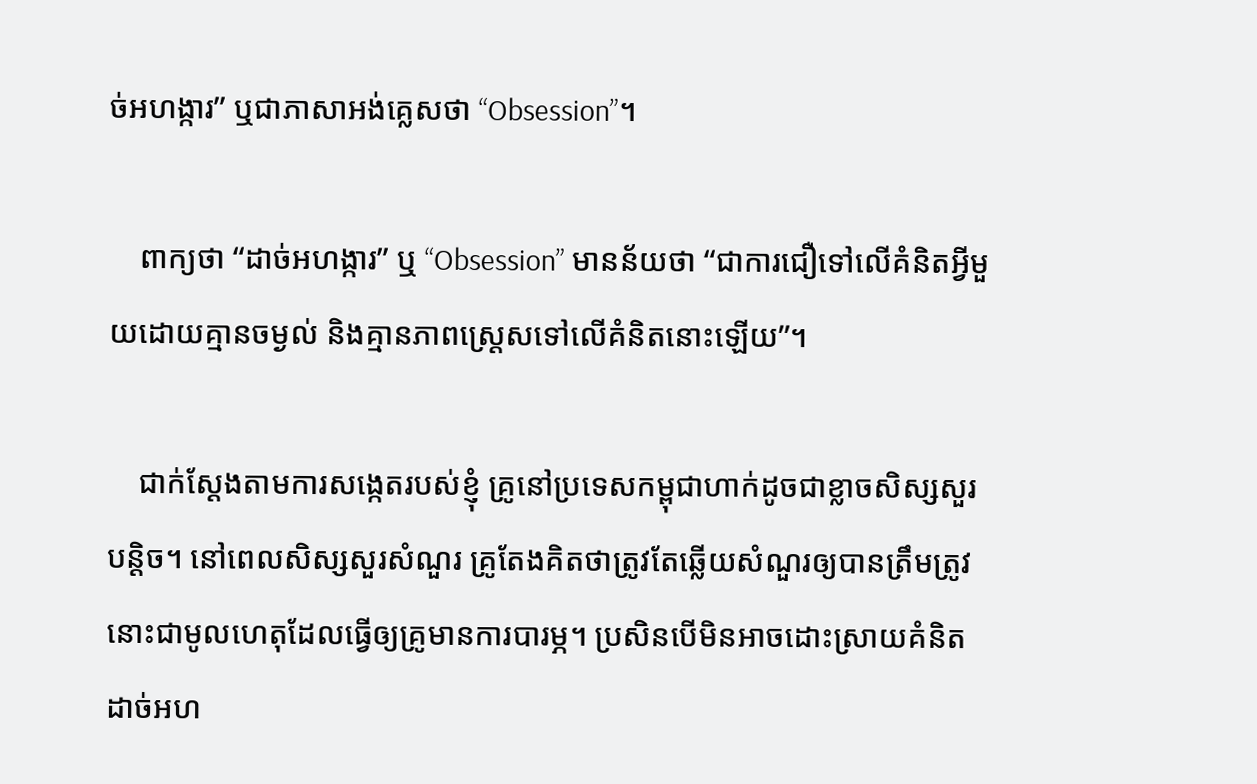ច់អហង្ការ” ឬជាភាសាអង់គ្លេសថា “Obsession”។

    ពាក្យថា “ដាច់អហង្ការ” ឬ “Obsession” មានន័យថា “ជាការជឿទៅលើគំនិតអ្វីមួយដោយគ្មានចម្ងល់ និងគ្មានភាពស្រ្តេសទៅលើគំនិតនោះឡើយ”។

    ជាក់ស្ដែងតាមការសង្កេតរបស់ខ្ញុំ គ្រូនៅប្រទេសកម្ពុជាហាក់ដូចជាខ្លាចសិស្សសួរបន្តិច។ នៅពេលសិស្សសួរសំណួរ គ្រូតែងគិតថាត្រូវតែឆ្លើយសំណួរឲ្យបានត្រឹមត្រូវ នោះជាមូលហេតុដែលធ្វើឲ្យគ្រូមានការបារម្ភ។ ប្រសិនបើមិនអាចដោះស្រាយគំនិតដាច់អហ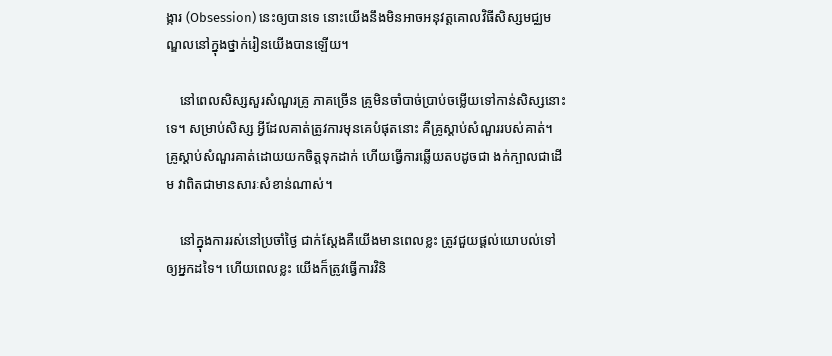ង្ការ (Obsession) នេះឲ្យបានទេ នោះយើងនឹងមិនអាចអនុវត្តគោលវិធីសិស្សមជ្ឈមណ្ឌលនៅក្នុងថ្នាក់រៀនយើងបានឡើយ។

    នៅពេលសិស្សសួរសំណួរគ្រូ ភាគច្រើន គ្រូមិនចាំបាច់ប្រាប់ចម្លើយទៅកាន់សិស្សនោះទេ។ សម្រាប់សិស្ស អ្វីដែលគាត់ត្រូវការមុនគេបំផុតនោះ គឺគ្រូស្ដាប់សំណួររបស់គាត់។ គ្រូស្ដាប់សំណួរគាត់ដោយយកចិត្តទុកដាក់ ហើយធ្វើការឆ្លើយតបដូចជា ងក់ក្បាលជាដើម វាពិតជាមានសារៈសំខាន់ណាស់។

    នៅក្នុងការរស់នៅប្រចាំថ្ងៃ ជាក់ស្ដែងគឺយើងមានពេលខ្លះ ត្រូវជួយផ្ដល់យោបល់ទៅឲ្យអ្នកដទៃ។ ហើយពេលខ្លះ យើងក៏ត្រូវធ្វើការវិនិ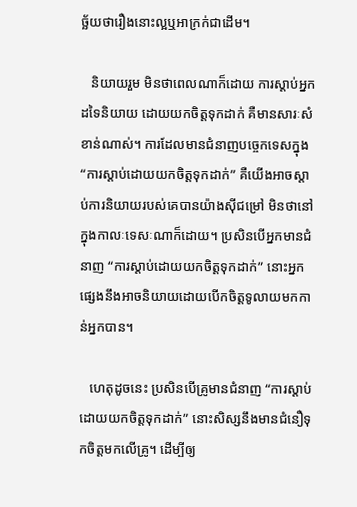ច្ឆ័យថារឿងនោះល្អឬអាក្រក់ជាដើម។

   និយាយរួម មិនថាពេលណាក៏ដោយ ការស្ដាប់អ្នកដទៃនិយាយ ដោយយកចិត្តទុកដាក់ គឺមានសារៈសំខាន់ណាស់។ ការដែលមានជំនាញបច្ចេកទេសក្នុង “ការស្ដាប់ដោយយកចិត្តទុកដាក់” គឺយើងអាចស្ដាប់ការនិយាយរបស់គេបានយ៉ាងស៊ីជម្រៅ មិនថានៅក្នុងកាលៈទេសៈណាក៏ដោយ។ ប្រសិនបើអ្នកមានជំនាញ “ការស្ដាប់ដោយយកចិត្តទុកដាក់” នោះអ្នកផ្សេងនឹងអាចនិយាយដោយបើកចិត្តទូលាយមកកាន់អ្នកបាន។

   ហេតុដូចនេះ ប្រសិនបើគ្រូមានជំនាញ “ការស្ដាប់ដោយយកចិត្តទុកដាក់” នោះសិស្សនឹងមានជំនឿទុកចិត្តមកលើគ្រូ។ ដើម្បីឲ្យ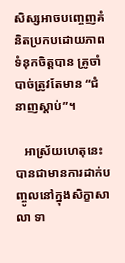សិស្សអាចបញ្ចេញគំនិតប្រកបដោយភាពទំនុកចិត្តបាន គ្រូចាំបាច់ត្រូវតែមាន “ជំនាញស្ដាប់”។

   អាស្រ័យហេតុនេះ បានជាមានការដាក់បញ្ចូលនៅក្នុងសិក្ខាសាលា ទា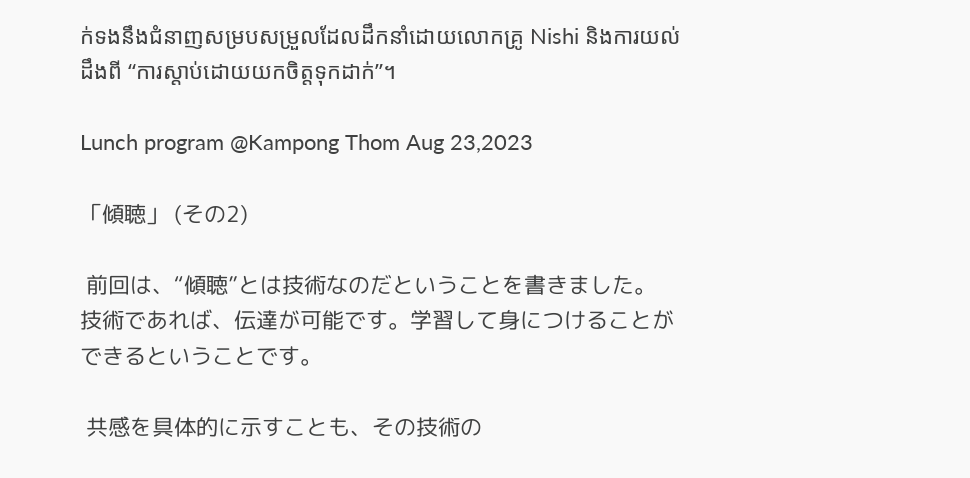ក់ទងនឹងជំនាញសម្របសម្រួលដែលដឹកនាំដោយលោកគ្រូ Nishi និងការយល់ដឹងពី “ការស្ដាប់ដោយយកចិត្តទុកដាក់”។

Lunch program @Kampong Thom Aug 23,2023

「傾聴」 (その2)

 前回は、“傾聴”とは技術なのだということを書きました。
技術であれば、伝達が可能です。学習して身につけることができるということです。

 共感を具体的に示すことも、その技術の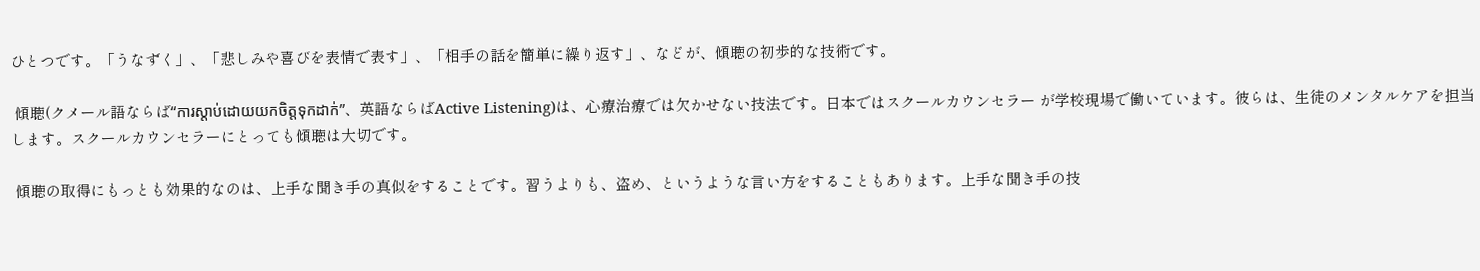ひとつです。「うなずく」、「悲しみや喜びを表情で表す」、「相手の話を簡単に繰り返す」、などが、傾聴の初歩的な技術です。

 傾聴(クメール語ならば“ការស្ដាប់ដោយយកចិត្តទុកដាក់”、英語ならばActive Listening)は、心療治療では欠かせない技法です。日本ではスクールカウンセラー が学校現場で働いています。彼らは、生徒のメンタルケアを担当します。スクールカウンセラーにとっても傾聴は大切です。

 傾聴の取得にもっとも効果的なのは、上手な聞き手の真似をすることです。習うよりも、盗め、というような言い方をすることもあります。上手な聞き手の技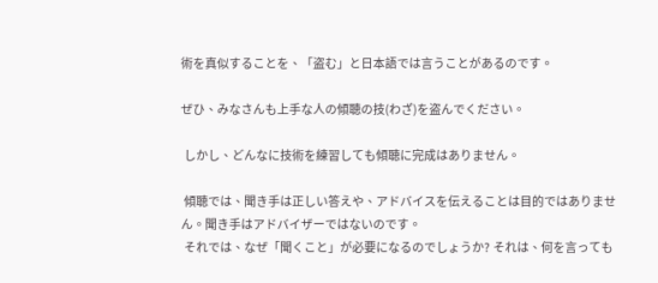術を真似することを、「盗む」と日本語では言うことがあるのです。

ぜひ、みなさんも上手な人の傾聴の技(わざ)を盗んでください。

 しかし、どんなに技術を練習しても傾聴に完成はありません。

 傾聴では、聞き手は正しい答えや、アドバイスを伝えることは目的ではありません。聞き手はアドバイザーではないのです。
 それでは、なぜ「聞くこと」が必要になるのでしょうか? それは、何を言っても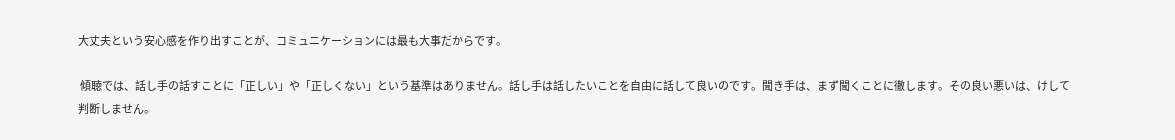大丈夫という安心感を作り出すことが、コミュニケーションには最も大事だからです。

 傾聴では、話し手の話すことに「正しい」や「正しくない」という基準はありません。話し手は話したいことを自由に話して良いのです。聞き手は、まず聞くことに徹します。その良い悪いは、けして判断しません。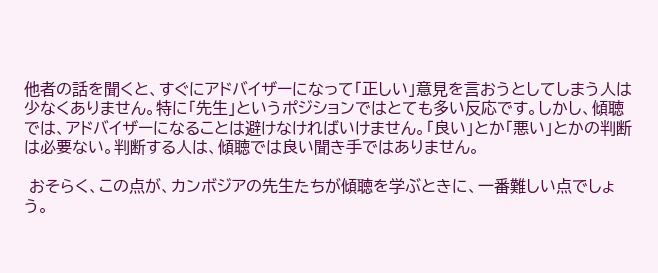他者の話を聞くと、すぐにアドバイザーになって「正しい」意見を言おうとしてしまう人は少なくありません。特に「先生」というポジションではとても多い反応です。しかし、傾聴では、アドバイザーになることは避けなければいけません。「良い」とか「悪い」とかの判断は必要ない。判断する人は、傾聴では良い聞き手ではありません。

 おそらく、この点が、カンボジアの先生たちが傾聴を学ぶときに、一番難しい点でしょう。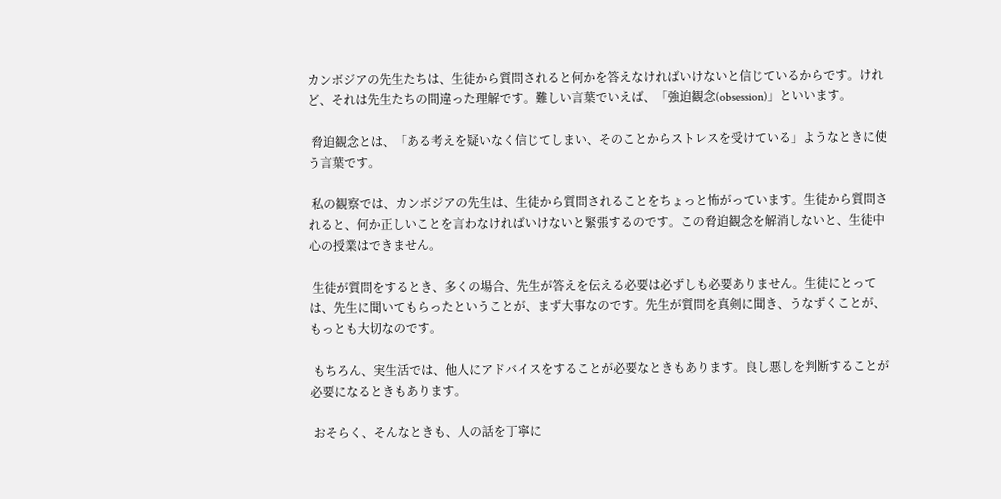カンボジアの先生たちは、生徒から質問されると何かを答えなければいけないと信じているからです。けれど、それは先生たちの間違った理解です。難しい言葉でいえば、「強迫観念(obsession)」といいます。

 脅迫観念とは、「ある考えを疑いなく信じてしまい、そのことからストレスを受けている」ようなときに使う言葉です。

 私の観察では、カンボジアの先生は、生徒から質問されることをちょっと怖がっています。生徒から質問されると、何か正しいことを言わなければいけないと緊張するのです。この脅迫観念を解消しないと、生徒中心の授業はできません。

 生徒が質問をするとき、多くの場合、先生が答えを伝える必要は必ずしも必要ありません。生徒にとっては、先生に聞いてもらったということが、まず大事なのです。先生が質問を真剣に聞き、うなずくことが、もっとも大切なのです。

 もちろん、実生活では、他人にアドバイスをすることが必要なときもあります。良し悪しを判断することが必要になるときもあります。

 おそらく、そんなときも、人の話を丁寧に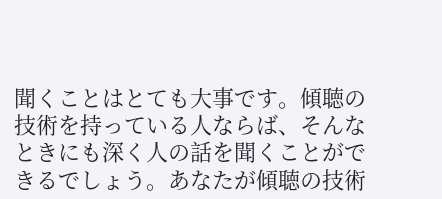聞くことはとても大事です。傾聴の技術を持っている人ならば、そんなときにも深く人の話を聞くことができるでしょう。あなたが傾聴の技術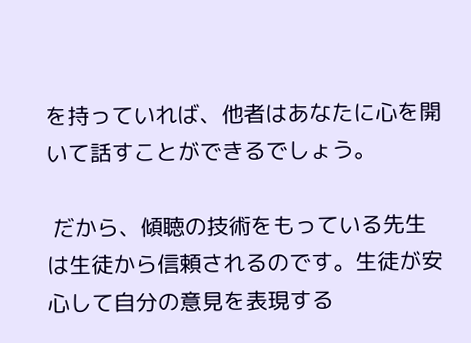を持っていれば、他者はあなたに心を開いて話すことができるでしょう。

 だから、傾聴の技術をもっている先生は生徒から信頼されるのです。生徒が安心して自分の意見を表現する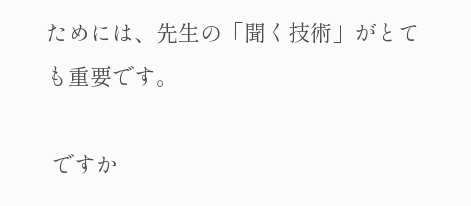ためには、先生の「聞く技術」がとても重要です。

 ですか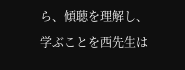ら、傾聴を理解し、学ぶことを西先生は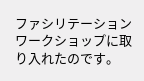ファシリテーションワークショップに取り入れたのです。